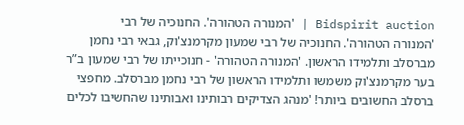Bidspirit auction | 'המנורה הטהורה'. החנוכיה של רבי
'המנורה הטהורה'. החנוכיה של רבי שמעון מקרמנצ'וק, גבאי רבי נחמן מברסלב ותלמידו הראשון. 'המנורה הטהורה' - חנוכייתו של רבי שמעון ב”ר בער מקרמנצ'וק משמשו ותלמידו הראשון של רבי נחמן מברסלב. מחפצי ברסלב החשובים ביותר! 'מנהג הצדיקים רבותינו ואבותינו שהחשיבו לכלים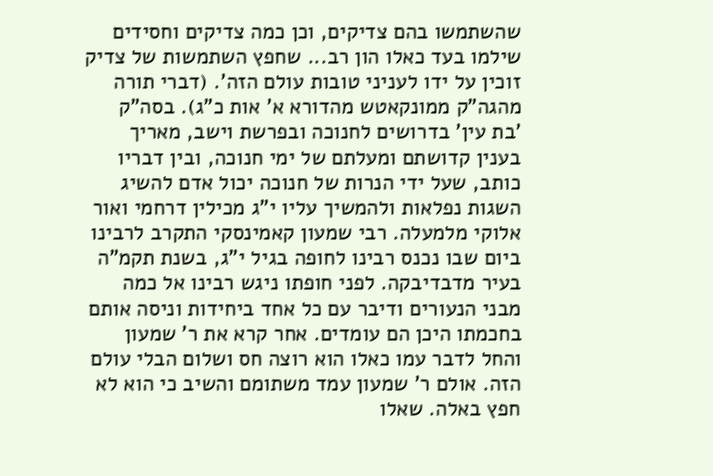שהשתמשו בהם צדיקים, וכן כמה צדיקים וחסידים שילמו בעד כאלו הון רב... שחפץ השתמשות של צדיק זוכין על ידו לעניני טובות עולם הזה'. (דברי תורה מהגה”ק ממונקאטש מהדורא א' אות כ”ג). בסה”ק 'בת עין' בדרושים לחנוכה ובפרשת וישב, מאריך בענין קדושתם ומעלתם של ימי חנוכה, ובין דבריו כותב, שעל ידי הנרות של חנוכה יכול אדם להשיג השגות נפלאות ולהמשיך עליו י”ג מכילין דרחמי ואור אלוקי מלמעלה. רבי שמעון קאמינסקי התקרב לרבינו ביום שבו נכנס רבינו לחופה בגיל י”ג, בשנת תקמ”ה בעיר מדבדיבקה. לפני חופתו ניגש רבינו אל כמה מבני הנעורים ודיבר עם כל אחד ביחידות וניסה אותם בחכמתו היכן הם עומדים. אחר קרא את ר' שמעון והחל לדבר עמו כאלו הוא רוצה חס ושלום הבלי עולם הזה. אולם ר' שמעון עמד משתומם והשיב כי הוא לא חפץ באלה. שאלו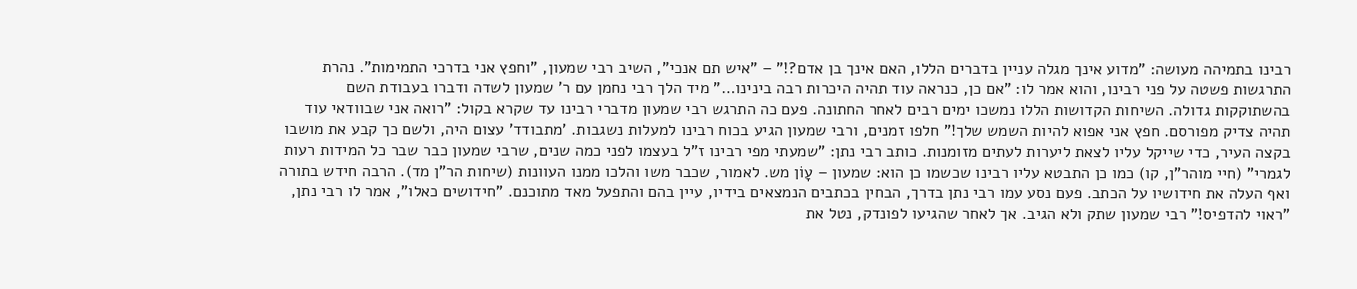רבינו בתמיהה מעושה: ”מדוע אינך מגלה עניין בדברים הללו, האם אינך בן אדם?!” – ”איש תם אנכי”, השיב רבי שמעון, ”וחפץ אני בדרכי התמימות”. נהרת התרגשות פשטה על פני רבינו, והוא אמר לו: ”אם כן, כנראה עוד תהיה היכרות רבה בינינו…” מיד הלך רבי נחמן עם ר' שמעון לשדה ודברו בעבודת השם בהשתוקקות גדולה. השיחות הקדושות הללו נמשכו ימים רבים לאחר החתונה. פעם כה התרגש רבי שמעון מדברי רבינו עד שקרא בקול: ”רואה אני שבוודאי עוד תהיה צדיק מפורסם. חפץ אני אפוא להיות השמש שלך!” חלפו זמנים, ורבי שמעון הגיע בכוח רבינו למעלות נשגבות. 'מתבודד' עצום היה, ולשם כך קבע את מושבו בקצה העיר, כדי שייקל עליו לצאת ליערות לעתים מזומנות. כותב רבי נתן: ”שמעתי מפי רבינו ז”ל בעצמו לפני כמה שנים, שרבי שמעון כבר שבר כל המידות רעות לגמרי” (חיי מוהר”ן, קו) כמו כן התבטא עליו רבינו שכשמו כן הוא: שמעון – עָוֹן מש. לאמור, שכבר משו והלכו ממנו העוונות (שיחות הר”ן מד). הרבה חידש בתורה ואף העלה את חידושיו על הכתב. פעם נסע עמו רבי נתן בדרך, הבחין בכתבים הנמצאים בידיו, עיין בהם והתפעל מאד מתוכנם. ”חידושים כאלו”, אמר לו רבי נתן, ”ראוי להדפיס!” רבי שמעון שתק ולא הגיב. אך לאחר שהגיעו לפונדק, נטל את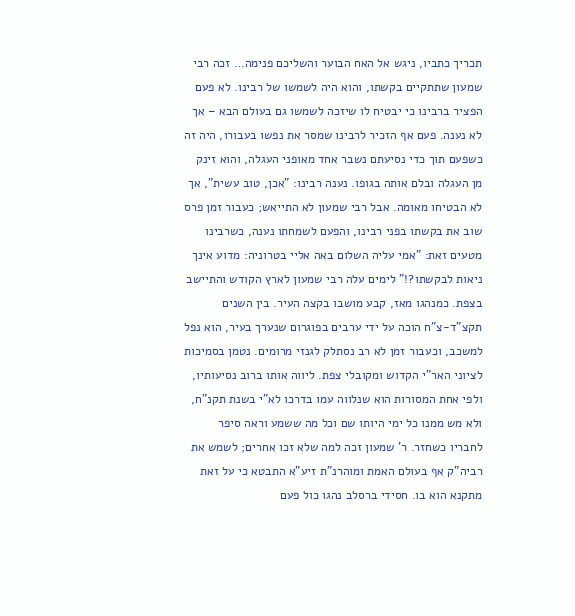תכריך כתביו, ניגש אל האח הבוער והשליכם פנימה… זכה רבי שמעון שתתקיים בקשתו, והוא היה לשמשו של רבינו. לא פעם הפציר ברבינו כי יבטיח לו שיזכה לשמשו גם בעולם הבא – אך לא נענה. פעם אף הזכיר לרבינו שמסר את נפשו בעבורו, היה זה כשפעם תוך כדי נסיעתם נשבר אחד מאופני העגלה, והוא זינק מן העגלה ובלם אותה בגופו. נענה רבינו: ”אכן, טוב עשית”, אך לא הבטיחו מאומה. אבל רבי שמעון לא התייאש; כעבור זמן פרס שוב את בקשתו בפני רבינו, והפעם לשמחתו נענה, כשרבינו מטעים זאת: ”אמי עליה השלום באה אליי בטרוניה: מדוע אינך ניאות לבקשתו?!” לימים עלה רבי שמעון לארץ הקודש והתיישב בצפת. כמנהגו מאז, קבע מושבו בקצה העיר. בין השנים תקצ”ד-צ”ח הוכה על ידי ערבים בפוגרום שנערך בעיר, הוא נפל למשכב, וכעבור זמן לא רב נסתלק לגנזי מרומים. נטמן בסמיכות לציוני האר”י הקדוש ומקובלי צפת. ליווה אותו ברוב נסיעותיו, ולפי אחת המסורות הוא שנלווה עמו בדרכו לא”י בשנת תקנ”ח, ולא מש ממנו כל ימי היותו שם וכל מה ששמע וראה סיפר לחבריו כשחזר. ר' שמעון זכה למה שלא זכו אחרים; לשמש את רביה”ק אף בעולם האמת ומוהרנ”ת זיע”א התבטא כי על זאת מתקנא הוא בו. חסידי ברסלב נהגו כול פעם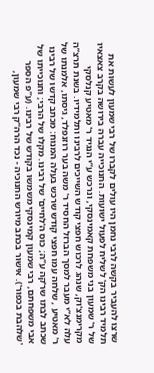שרצו להעביר בקשה לרבי נחמן היו עולים לקברו של רבי שמעון לעשות את תלמיד רבינו הק' לשליח לפעול ישועות. החנוכייה עברה בירושה בקרב צאצאיו של ר' שמעון בני משפחת קאמינסקי, ונרכש ע”י הנגיד ר' מאטיע קנלסקי מקרימנצ'וק, שנהג לרכוש חפצי קודש השייכים לרבינו ותלמידיו. בשנת תרצ”ה עלה לא”י מעבר למסך הברזל החסיד ר' משה בער רוזנפלד, גיסתו, אלמנתו של ר' מאטיע , שלחה עמו חפצי קודש שרכש בעלה המנוח: מכתב קדשו של רבינו שכתב לבתו שר'קה ע”ה; כוס ה'לחיים' של רבינו. מקלו של הרבי; וחנוכייתו של אבי משפחתם, רבי שמעון קמינסקי משמשו בקודש של רבינו. (ע”פ הספר 'שלהבת בכפור'). אישור בכתב מיורש החנוכיה - נכד הרה”ק רבי שמעון,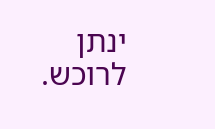ינתן לרוכש.